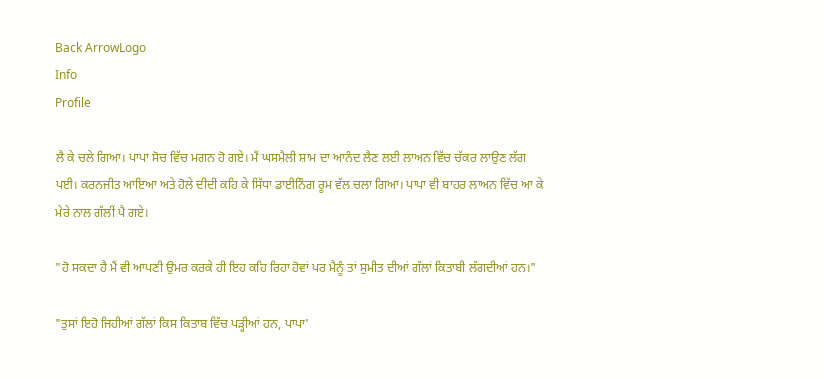Back ArrowLogo
Info
Profile

ਲੈ ਕੇ ਚਲੇ ਗਿਆ। ਪਾਪਾ ਸੋਚ ਵਿੱਚ ਮਗਨ ਹੋ ਗਏ। ਮੈਂ ਘਸਮੈਲੀ ਸ਼ਾਮ ਦਾ ਆਨੰਦ ਲੈਣ ਲਈ ਲਾਅਨ ਵਿੱਚ ਚੱਕਰ ਲਾਉਣ ਲੱਗ ਪਈ। ਕਰਨਜੀਤ ਆਇਆ ਅਤੇ ਹੋਲੇ ਦੀਦੀ ਕਹਿ ਕੇ ਸਿੱਧਾ ਡਾਈਨਿੰਗ ਰੂਮ ਵੱਲ ਚਲਾ ਗਿਆ। ਪਾਪਾ ਵੀ ਬਾਹਰ ਲਾਅਨ ਵਿੱਚ ਆ ਕੇ ਮੇਰੇ ਨਾਲ ਗੱਲੀਂ ਪੈ ਗਏ।

"ਹੋ ਸਕਦਾ ਹੈ ਮੈਂ ਵੀ ਆਪਣੀ ਉਮਰ ਕਰਕੇ ਹੀ ਇਹ ਕਹਿ ਰਿਹਾ ਹੋਵਾਂ ਪਰ ਮੈਨੂੰ ਤਾਂ ਸੁਮੀਤ ਦੀਆਂ ਗੱਲਾਂ ਕਿਤਾਬੀ ਲੱਗਦੀਆਂ ਹਨ।"

"ਤੁਸਾਂ ਇਹੋ ਜਿਹੀਆਂ ਗੱਲਾਂ ਕਿਸ ਕਿਤਾਬ ਵਿੱਚ ਪੜ੍ਹੀਆਂ ਹਨ, ਪਾਪਾ'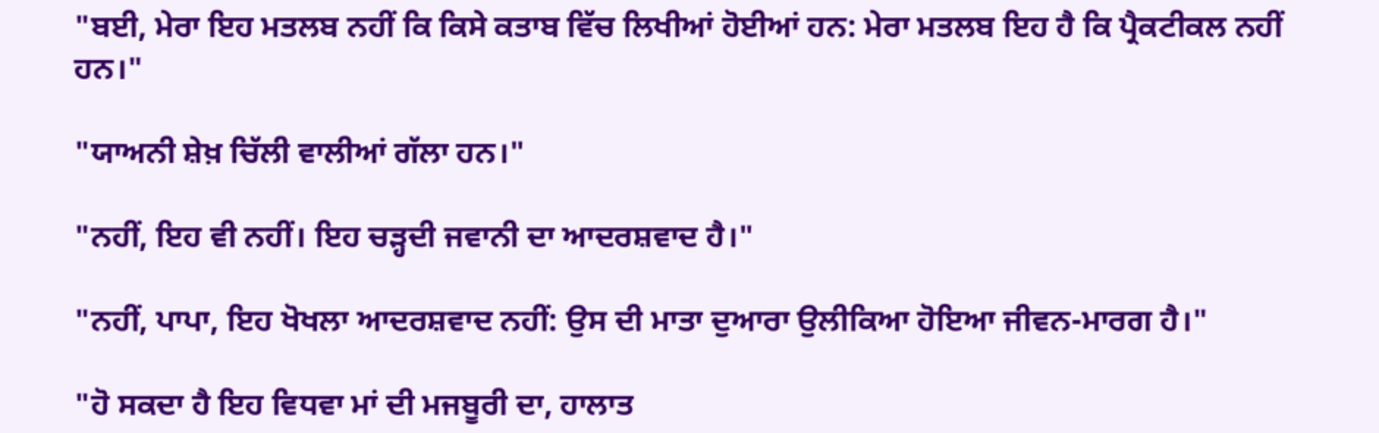"ਬਈ, ਮੇਰਾ ਇਹ ਮਤਲਬ ਨਹੀਂ ਕਿ ਕਿਸੇ ਕਤਾਬ ਵਿੱਚ ਲਿਖੀਆਂ ਹੋਈਆਂ ਹਨ: ਮੇਰਾ ਮਤਲਬ ਇਹ ਹੈ ਕਿ ਪ੍ਰੈਕਟੀਕਲ ਨਹੀਂ ਹਨ।"

"ਯਾਅਨੀ ਸ਼ੇਖ਼ ਚਿੱਲੀ ਵਾਲੀਆਂ ਗੱਲਾ ਹਨ।"

"ਨਹੀਂ, ਇਹ ਵੀ ਨਹੀਂ। ਇਹ ਚੜ੍ਹਦੀ ਜਵਾਨੀ ਦਾ ਆਦਰਸ਼ਵਾਦ ਹੈ।"

"ਨਹੀਂ, ਪਾਪਾ, ਇਹ ਖੋਖਲਾ ਆਦਰਸ਼ਵਾਦ ਨਹੀਂ: ਉਸ ਦੀ ਮਾਤਾ ਦੁਆਰਾ ਉਲੀਕਿਆ ਹੋਇਆ ਜੀਵਨ-ਮਾਰਗ ਹੈ।"

"ਹੋ ਸਕਦਾ ਹੈ ਇਹ ਵਿਧਵਾ ਮਾਂ ਦੀ ਮਜਬੂਰੀ ਦਾ, ਹਾਲਾਤ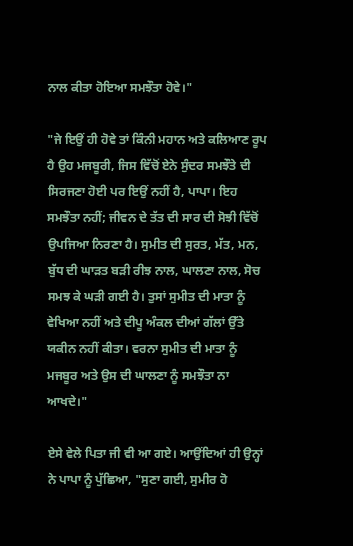ਨਾਲ ਕੀਤਾ ਹੋਇਆ ਸਮਝੌਤਾ ਹੋਵੇ।"

"ਜੇ ਇਉਂ ਹੀ ਹੋਵੇ ਤਾਂ ਕਿੰਨੀ ਮਹਾਨ ਅਤੇ ਕਲਿਆਣ ਰੂਪ ਹੈ ਉਹ ਮਜਬੂਰੀ, ਜਿਸ ਵਿੱਚੋਂ ਏਨੇ ਸੁੰਦਰ ਸਮਝੌਤੇ ਦੀ ਸਿਰਜਣਾ ਹੋਈ ਪਰ ਇਉਂ ਨਹੀਂ ਹੈ, ਪਾਪਾ। ਇਹ ਸਮਝੌਤਾ ਨਹੀਂ; ਜੀਵਨ ਦੇ ਤੱਤ ਦੀ ਸਾਰ ਦੀ ਸੋਝੀ ਵਿੱਚੋਂ ਉਪਜਿਆ ਨਿਰਣਾ ਹੈ। ਸੁਮੀਤ ਦੀ ਸੁਰਤ, ਮੱਤ, ਮਨ, ਬੁੱਧ ਦੀ ਘਾੜਤ ਬੜੀ ਰੀਝ ਨਾਲ, ਘਾਲਣਾ ਨਾਲ, ਸੋਚ ਸਮਝ ਕੇ ਘੜੀ ਗਈ ਹੈ। ਤੁਸਾਂ ਸੁਮੀਤ ਦੀ ਮਾਤਾ ਨੂੰ ਵੇਖਿਆ ਨਹੀਂ ਅਤੇ ਦੀਪੂ ਅੰਕਲ ਦੀਆਂ ਗੱਲਾਂ ਉੱਤੇ ਯਕੀਨ ਨਹੀਂ ਕੀਤਾ। ਵਰਨਾ ਸੁਮੀਤ ਦੀ ਮਾਤਾ ਨੂੰ ਮਜਬੂਰ ਅਤੇ ਉਸ ਦੀ ਘਾਲਣਾ ਨੂੰ ਸਮਝੌਤਾ ਨਾ ਆਖਦੇ।"

ਏਸੇ ਵੇਲੇ ਪਿਤਾ ਜੀ ਵੀ ਆ ਗਏ। ਆਉਂਦਿਆਂ ਹੀ ਉਨ੍ਹਾਂ ਨੇ ਪਾਪਾ ਨੂੰ ਪੁੱਛਿਆ, "ਸੁਣਾ ਗਈ, ਸੁਮੀਰ ਹੋ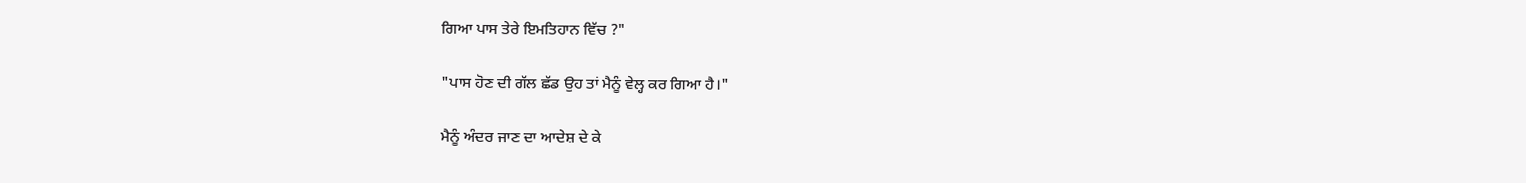ਗਿਆ ਪਾਸ ਤੇਰੇ ਇਮਤਿਹਾਨ ਵਿੱਚ ?"

"ਪਾਸ ਹੋਣ ਦੀ ਗੱਲ ਛੱਡ ਉਹ ਤਾਂ ਮੈਨੂੰ ਵੇਲ੍ਹ ਕਰ ਗਿਆ ਹੈ।"

ਮੈਨੂੰ ਅੰਦਰ ਜਾਣ ਦਾ ਆਦੇਸ਼ ਦੇ ਕੇ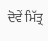ਦੋਵੇਂ ਮਿੱਤ੍ਰ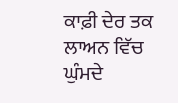ਕਾਫ਼ੀ ਦੇਰ ਤਕ ਲਾਅਨ ਵਿੱਚ ਘੁੰਮਦੇ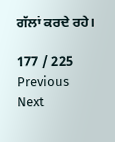ਗੱਲਾਂ ਕਰਦੇ ਰਹੇ।

177 / 225
Previous
Next